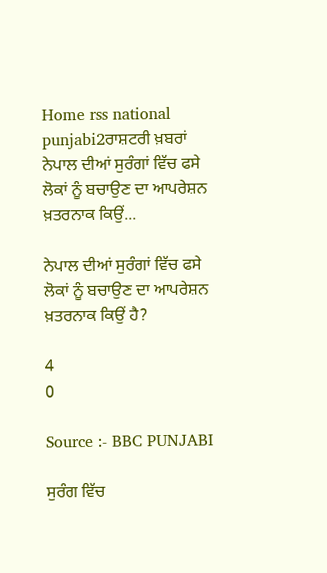Home rss national punjabi2ਰਾਸ਼ਟਰੀ ਖ਼ਬਰਾਂ ਨੇਪਾਲ ਦੀਆਂ ਸੁਰੰਗਾਂ ਵਿੱਚ ਫਸੇ ਲੋਕਾਂ ਨੂੰ ਬਚਾਉਣ ਦਾ ਆਪਰੇਸ਼ਨ ਖ਼ਤਰਨਾਕ ਕਿਉਂ...

ਨੇਪਾਲ ਦੀਆਂ ਸੁਰੰਗਾਂ ਵਿੱਚ ਫਸੇ ਲੋਕਾਂ ਨੂੰ ਬਚਾਉਣ ਦਾ ਆਪਰੇਸ਼ਨ ਖ਼ਤਰਨਾਕ ਕਿਉਂ ਹੈ?

4
0

Source :- BBC PUNJABI

ਸੁਰੰਗ ਵਿੱਚ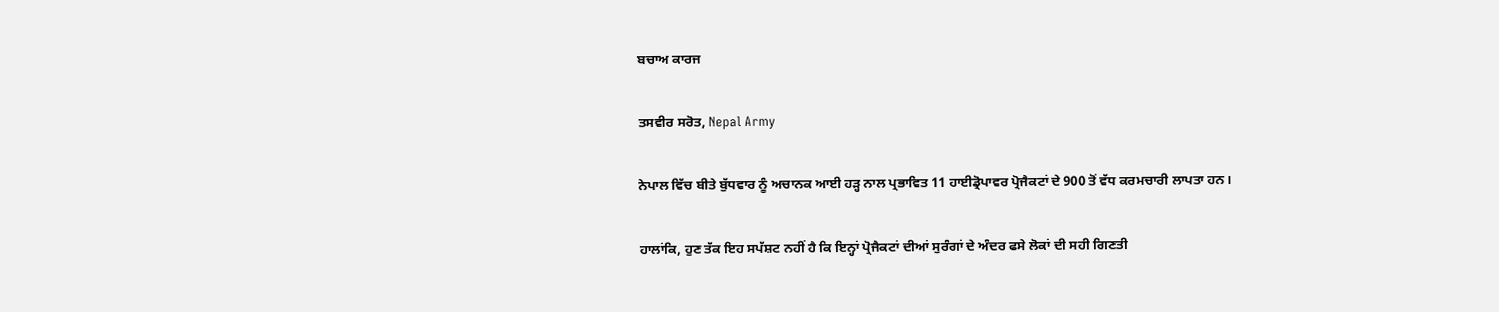ਬਚਾਅ ਕਾਰਜ

ਤਸਵੀਰ ਸਰੋਤ, Nepal Army

ਨੇਪਾਲ ਵਿੱਚ ਬੀਤੇ ਬੁੱਧਵਾਰ ਨੂੰ ਅਚਾਨਕ ਆਈ ਹੜ੍ਹ ਨਾਲ ਪ੍ਰਭਾਵਿਤ 11 ਹਾਈਡ੍ਰੋਪਾਵਰ ਪ੍ਰੋਜੈਕਟਾਂ ਦੇ 900 ਤੋਂ ਵੱਧ ਕਰਮਚਾਰੀ ਲਾਪਤਾ ਹਨ।

ਹਾਲਾਂਕਿ, ਹੁਣ ਤੱਕ ਇਹ ਸਪੱਸ਼ਟ ਨਹੀਂ ਹੈ ਕਿ ਇਨ੍ਹਾਂ ਪ੍ਰੋਜੈਕਟਾਂ ਦੀਆਂ ਸੁਰੰਗਾਂ ਦੇ ਅੰਦਰ ਫਸੇ ਲੋਕਾਂ ਦੀ ਸਹੀ ਗਿਣਤੀ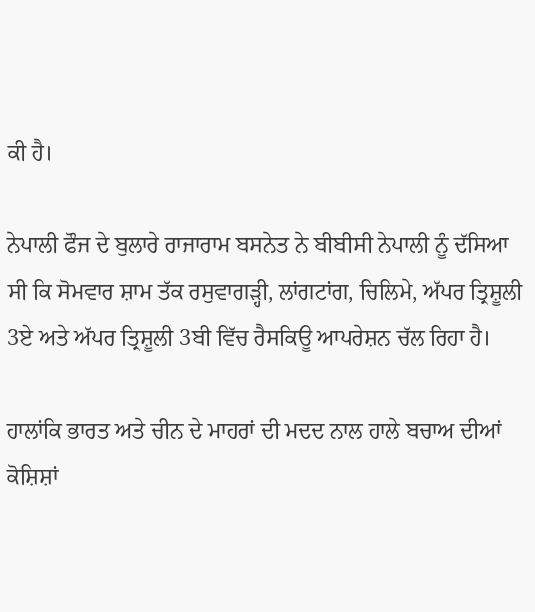ਕੀ ਹੈ।

ਨੇਪਾਲੀ ਫੌਜ ਦੇ ਬੁਲਾਰੇ ਰਾਜਾਰਾਮ ਬਸਨੇਤ ਨੇ ਬੀਬੀਸੀ ਨੇਪਾਲੀ ਨੂੰ ਦੱਸਿਆ ਸੀ ਕਿ ਸੋਮਵਾਰ ਸ਼ਾਮ ਤੱਕ ਰਸੁਵਾਗੜ੍ਹੀ, ਲਾਂਗਟਾਂਗ, ਚਿਲਿਮੇ, ਅੱਪਰ ਤ੍ਰਿਸ਼ੂਲੀ 3ਏ ਅਤੇ ਅੱਪਰ ਤ੍ਰਿਸ਼ੂਲੀ 3ਬੀ ਵਿੱਚ ਰੈਸਕਿਊ ਆਪਰੇਸ਼ਨ ਚੱਲ ਰਿਹਾ ਹੈ।

ਹਾਲਾਂਕਿ ਭਾਰਤ ਅਤੇ ਚੀਨ ਦੇ ਮਾਹਰਾਂ ਦੀ ਮਦਦ ਨਾਲ ਹਾਲੇ ਬਚਾਅ ਦੀਆਂ ਕੋਸ਼ਿਸ਼ਾਂ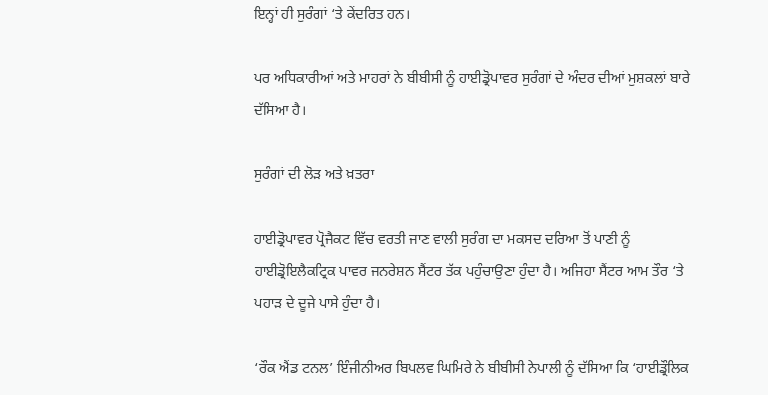ਇਨ੍ਹਾਂ ਹੀ ਸੁਰੰਗਾਂ ‘ਤੇ ਕੇਂਦਰਿਤ ਹਨ।

ਪਰ ਅਧਿਕਾਰੀਆਂ ਅਤੇ ਮਾਹਰਾਂ ਨੇ ਬੀਬੀਸੀ ਨੂੰ ਹਾਈਡ੍ਰੋਪਾਵਰ ਸੁਰੰਗਾਂ ਦੇ ਅੰਦਰ ਦੀਆਂ ਮੁਸ਼ਕਲਾਂ ਬਾਰੇ ਦੱਸਿਆ ਹੈ।

ਸੁਰੰਗਾਂ ਦੀ ਲੋੜ ਅਤੇ ਖ਼ਤਰਾ

ਹਾਈਡ੍ਰੋਪਾਵਰ ਪ੍ਰੋਜੈਕਟ ਵਿੱਚ ਵਰਤੀ ਜਾਣ ਵਾਲੀ ਸੁਰੰਗ ਦਾ ਮਕਸਦ ਦਰਿਆ ਤੋਂ ਪਾਣੀ ਨੂੰ ਹਾਈਡ੍ਰੋਇਲੈਕਟ੍ਰਿਕ ਪਾਵਰ ਜਨਰੇਸ਼ਨ ਸੈਂਟਰ ਤੱਕ ਪਹੁੰਚਾਉਣਾ ਹੁੰਦਾ ਹੈ। ਅਜਿਹਾ ਸੈਂਟਰ ਆਮ ਤੌਰ ‘ਤੇ ਪਹਾੜ ਦੇ ਦੂਜੇ ਪਾਸੇ ਹੁੰਦਾ ਹੈ।

‘ਰੌਕ ਐਂਡ ਟਨਲ’ ਇੰਜੀਨੀਅਰ ਬਿਪਲਵ ਘਿਮਿਰੇ ਨੇ ਬੀਬੀਸੀ ਨੇਪਾਲੀ ਨੂੰ ਦੱਸਿਆ ਕਿ ‘ਹਾਈਡ੍ਰੌਲਿਕ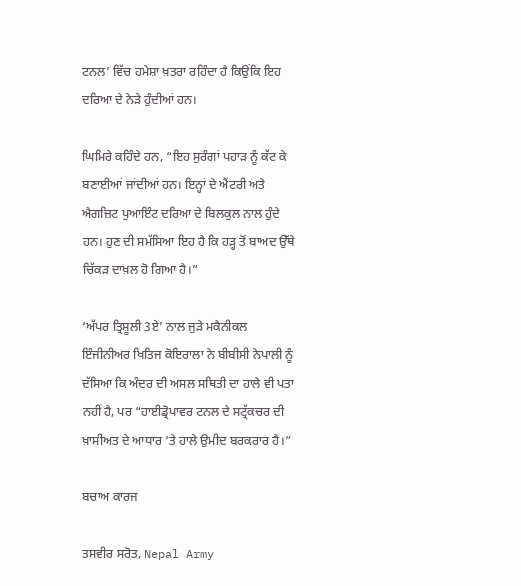ਟਨਲ’ ਵਿੱਚ ਹਮੇਸ਼ਾ ਖ਼ਤਰਾ ਰਹਿੰਦਾ ਹੈ ਕਿਉਂਕਿ ਇਹ ਦਰਿਆ ਦੇ ਨੇੜੇ ਹੁੰਦੀਆਂ ਹਨ।

ਘਿਮਿਰੇ ਕਹਿੰਦੇ ਹਨ, “ਇਹ ਸੁਰੰਗਾਂ ਪਹਾੜ ਨੂੰ ਕੱਟ ਕੇ ਬਣਾਈਆਂ ਜਾਂਦੀਆਂ ਹਨ। ਇਨ੍ਹਾਂ ਦੇ ਐਂਟਰੀ ਅਤੇ ਐਗਜ਼ਿਟ ਪੁਆਇੰਟ ਦਰਿਆ ਦੇ ਬਿਲਕੁਲ ਨਾਲ ਹੁੰਦੇ ਹਨ। ਹੁਣ ਦੀ ਸਮੱਸਿਆ ਇਹ ਹੈ ਕਿ ਹੜ੍ਹ ਤੋਂ ਬਾਅਦ ਉੱਥੇ ਚਿੱਕੜ ਦਾਖ਼ਲ ਹੋ ਗਿਆ ਹੈ।”

‘ਅੱਪਰ ਤ੍ਰਿਸ਼ੂਲੀ 3ਏ’ ਨਾਲ ਜੁੜੇ ਮਕੈਨੀਕਲ ਇੰਜੀਨੀਅਰ ਖਿਤਿਜ ਕੋਇਰਾਲਾ ਨੇ ਬੀਬੀਸੀ ਨੇਪਾਲੀ ਨੂੰ ਦੱਸਿਆ ਕਿ ਅੰਦਰ ਦੀ ਅਸਲ ਸਥਿਤੀ ਦਾ ਹਾਲੇ ਵੀ ਪਤਾ ਨਹੀਂ ਹੈ, ਪਰ “ਹਾਈਡ੍ਰੋਪਾਵਰ ਟਨਲ ਦੇ ਸਟ੍ਰੱਕਚਰ ਦੀ ਖ਼ਾਸੀਅਤ ਦੇ ਆਧਾਰ ‘ਤੇ ਹਾਲੇ ਉਮੀਦ ਬਰਕਰਾਰ ਹੈ।”

ਬਚਾਅ ਕਾਰਜ

ਤਸਵੀਰ ਸਰੋਤ, Nepal Army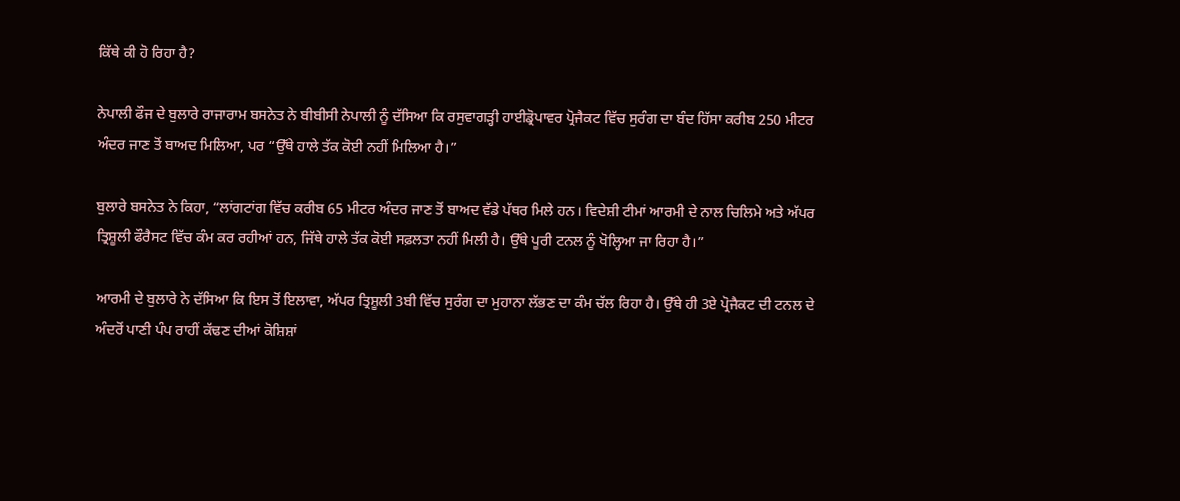ਕਿੱਥੇ ਕੀ ਹੋ ਰਿਹਾ ਹੈ?

ਨੇਪਾਲੀ ਫੌਜ ਦੇ ਬੁਲਾਰੇ ਰਾਜਾਰਾਮ ਬਸਨੇਤ ਨੇ ਬੀਬੀਸੀ ਨੇਪਾਲੀ ਨੂੰ ਦੱਸਿਆ ਕਿ ਰਸੁਵਾਗੜ੍ਹੀ ਹਾਈਡ੍ਰੋਪਾਵਰ ਪ੍ਰੋਜੈਕਟ ਵਿੱਚ ਸੁਰੰਗ ਦਾ ਬੰਦ ਹਿੱਸਾ ਕਰੀਬ 250 ਮੀਟਰ ਅੰਦਰ ਜਾਣ ਤੋਂ ਬਾਅਦ ਮਿਲਿਆ, ਪਰ “ਉੱਥੇ ਹਾਲੇ ਤੱਕ ਕੋਈ ਨਹੀਂ ਮਿਲਿਆ ਹੈ।”

ਬੁਲਾਰੇ ਬਸਨੇਤ ਨੇ ਕਿਹਾ, “ਲਾਂਗਟਾਂਗ ਵਿੱਚ ਕਰੀਬ 65 ਮੀਟਰ ਅੰਦਰ ਜਾਣ ਤੋਂ ਬਾਅਦ ਵੱਡੇ ਪੱਥਰ ਮਿਲੇ ਹਨ। ਵਿਦੇਸ਼ੀ ਟੀਮਾਂ ਆਰਮੀ ਦੇ ਨਾਲ ਚਿਲਿਮੇ ਅਤੇ ਅੱਪਰ ਤ੍ਰਿਸ਼ੂਲੀ ਫੌਰੈਸਟ ਵਿੱਚ ਕੰਮ ਕਰ ਰਹੀਆਂ ਹਨ, ਜਿੱਥੇ ਹਾਲੇ ਤੱਕ ਕੋਈ ਸਫ਼ਲਤਾ ਨਹੀਂ ਮਿਲੀ ਹੈ। ਉੱਥੇ ਪੂਰੀ ਟਨਲ ਨੂੰ ਖੋਲ੍ਹਿਆ ਜਾ ਰਿਹਾ ਹੈ।”

ਆਰਮੀ ਦੇ ਬੁਲਾਰੇ ਨੇ ਦੱਸਿਆ ਕਿ ਇਸ ਤੋਂ ਇਲਾਵਾ, ਅੱਪਰ ਤ੍ਰਿਸ਼ੂਲੀ 3ਬੀ ਵਿੱਚ ਸੁਰੰਗ ਦਾ ਮੁਹਾਨਾ ਲੱਭਣ ਦਾ ਕੰਮ ਚੱਲ ਰਿਹਾ ਹੈ। ਉੱਥੇ ਹੀ 3ਏ ਪ੍ਰੋਜੈਕਟ ਦੀ ਟਨਲ ਦੇ ਅੰਦਰੋਂ ਪਾਣੀ ਪੰਪ ਰਾਹੀਂ ਕੱਢਣ ਦੀਆਂ ਕੋਸ਼ਿਸ਼ਾਂ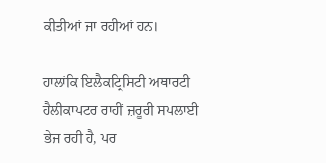ਕੀਤੀਆਂ ਜਾ ਰਹੀਆਂ ਹਨ।

ਹਾਲਾਂਕਿ ਇਲੈਕਟ੍ਰਿਸਿਟੀ ਅਥਾਰਟੀ ਹੈਲੀਕਾਪਟਰ ਰਾਹੀਂ ਜ਼ਰੂਰੀ ਸਪਲਾਈ ਭੇਜ ਰਹੀ ਹੈ, ਪਰ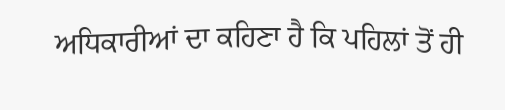ਅਧਿਕਾਰੀਆਂ ਦਾ ਕਹਿਣਾ ਹੈ ਕਿ ਪਹਿਲਾਂ ਤੋਂ ਹੀ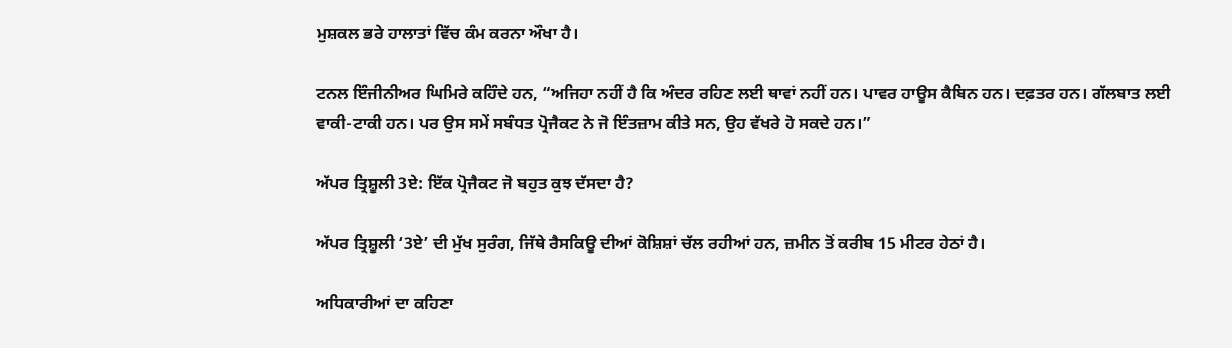ਮੁਸ਼ਕਲ ਭਰੇ ਹਾਲਾਤਾਂ ਵਿੱਚ ਕੰਮ ਕਰਨਾ ਔਖਾ ਹੈ।

ਟਨਲ ਇੰਜੀਨੀਅਰ ਘਿਮਿਰੇ ਕਹਿੰਦੇ ਹਨ, “ਅਜਿਹਾ ਨਹੀਂ ਹੈ ਕਿ ਅੰਦਰ ਰਹਿਣ ਲਈ ਥਾਵਾਂ ਨਹੀਂ ਹਨ। ਪਾਵਰ ਹਾਊਸ ਕੈਬਿਨ ਹਨ। ਦਫ਼ਤਰ ਹਨ। ਗੱਲਬਾਤ ਲਈ ਵਾਕੀ-ਟਾਕੀ ਹਨ। ਪਰ ਉਸ ਸਮੇਂ ਸਬੰਧਤ ਪ੍ਰੋਜੈਕਟ ਨੇ ਜੋ ਇੰਤਜ਼ਾਮ ਕੀਤੇ ਸਨ, ਉਹ ਵੱਖਰੇ ਹੋ ਸਕਦੇ ਹਨ।”

ਅੱਪਰ ਤ੍ਰਿਸ਼ੂਲੀ 3ਏ: ਇੱਕ ਪ੍ਰੋਜੈਕਟ ਜੋ ਬਹੁਤ ਕੁਝ ਦੱਸਦਾ ਹੈ?

ਅੱਪਰ ਤ੍ਰਿਸ਼ੂਲੀ ‘3ਏ’ ਦੀ ਮੁੱਖ ਸੁਰੰਗ, ਜਿੱਥੇ ਰੈਸਕਿਊ ਦੀਆਂ ਕੋਸ਼ਿਸ਼ਾਂ ਚੱਲ ਰਹੀਆਂ ਹਨ, ਜ਼ਮੀਨ ਤੋਂ ਕਰੀਬ 15 ਮੀਟਰ ਹੇਠਾਂ ਹੈ।

ਅਧਿਕਾਰੀਆਂ ਦਾ ਕਹਿਣਾ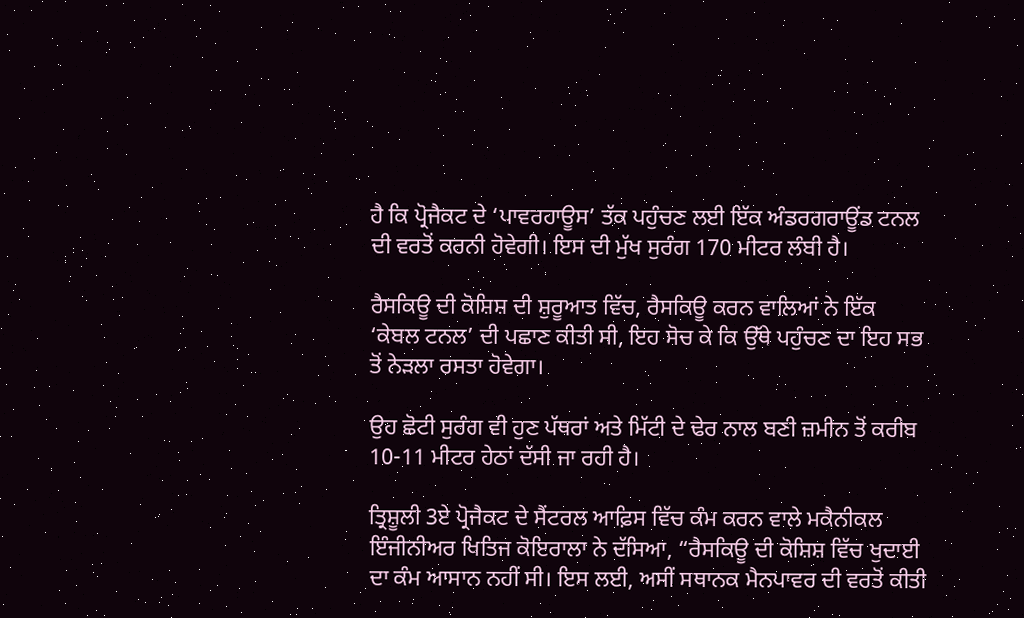ਹੈ ਕਿ ਪ੍ਰੋਜੈਕਟ ਦੇ ‘ਪਾਵਰਹਾਊਸ’ ਤੱਕ ਪਹੁੰਚਣ ਲਈ ਇੱਕ ਅੰਡਰਗਰਾਊਂਡ ਟਨਲ ਦੀ ਵਰਤੋਂ ਕਰਨੀ ਹੋਵੇਗੀ। ਇਸ ਦੀ ਮੁੱਖ ਸੁਰੰਗ 170 ਮੀਟਰ ਲੰਬੀ ਹੈ।

ਰੈਸਕਿਊ ਦੀ ਕੋਸ਼ਿਸ਼ ਦੀ ਸ਼ੁਰੂਆਤ ਵਿੱਚ, ਰੈਸਕਿਊ ਕਰਨ ਵਾਲਿਆਂ ਨੇ ਇੱਕ ‘ਕੇਬਲ ਟਨਲ’ ਦੀ ਪਛਾਣ ਕੀਤੀ ਸੀ, ਇਹ ਸੋਚ ਕੇ ਕਿ ਉੱਥੇ ਪਹੁੰਚਣ ਦਾ ਇਹ ਸਭ ਤੋਂ ਨੇੜਲਾ ਰਸਤਾ ਹੋਵੇਗਾ।

ਉਹ ਛੋਟੀ ਸੁਰੰਗ ਵੀ ਹੁਣ ਪੱਥਰਾਂ ਅਤੇ ਮਿੱਟੀ ਦੇ ਢੇਰ ਨਾਲ ਬਣੀ ਜ਼ਮੀਨ ਤੋਂ ਕਰੀਬ 10-11 ਮੀਟਰ ਹੇਠਾਂ ਦੱਸੀ ਜਾ ਰਹੀ ਹੈ।

ਤ੍ਰਿਸ਼ੂਲੀ 3ਏ ਪ੍ਰੋਜੈਕਟ ਦੇ ਸੈਂਟਰਲ ਆਫ਼ਿਸ ਵਿੱਚ ਕੰਮ ਕਰਨ ਵਾਲੇ ਮਕੈਨੀਕਲ ਇੰਜੀਨੀਅਰ ਖਿਤਿਜ ਕੋਇਰਾਲਾ ਨੇ ਦੱਸਿਆ, “ਰੈਸਕਿਊ ਦੀ ਕੋਸ਼ਿਸ਼ ਵਿੱਚ ਖੁਦਾਈ ਦਾ ਕੰਮ ਆਸਾਨ ਨਹੀਂ ਸੀ। ਇਸ ਲਈ, ਅਸੀਂ ਸਥਾਨਕ ਮੈਨਪਾਵਰ ਦੀ ਵਰਤੋਂ ਕੀਤੀ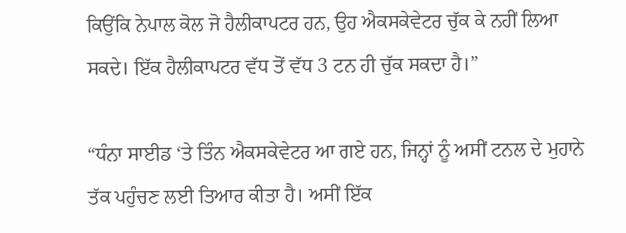ਕਿਉਂਕਿ ਨੇਪਾਲ ਕੋਲ ਜੋ ਹੈਲੀਕਾਪਟਰ ਹਨ, ਉਹ ਐਕਸਕੇਵੇਟਰ ਚੁੱਕ ਕੇ ਨਹੀਂ ਲਿਆ ਸਕਦੇ। ਇੱਕ ਹੈਲੀਕਾਪਟਰ ਵੱਧ ਤੋਂ ਵੱਧ 3 ਟਨ ਹੀ ਚੁੱਕ ਸਕਦਾ ਹੈ।”

“ਧੰਨਾ ਸਾਈਡ ‘ਤੇ ਤਿੰਨ ਐਕਸਕੇਵੇਟਰ ਆ ਗਏ ਹਨ, ਜਿਨ੍ਹਾਂ ਨੂੰ ਅਸੀਂ ਟਨਲ ਦੇ ਮੁਹਾਨੇ ਤੱਕ ਪਹੁੰਚਣ ਲਈ ਤਿਆਰ ਕੀਤਾ ਹੈ। ਅਸੀਂ ਇੱਕ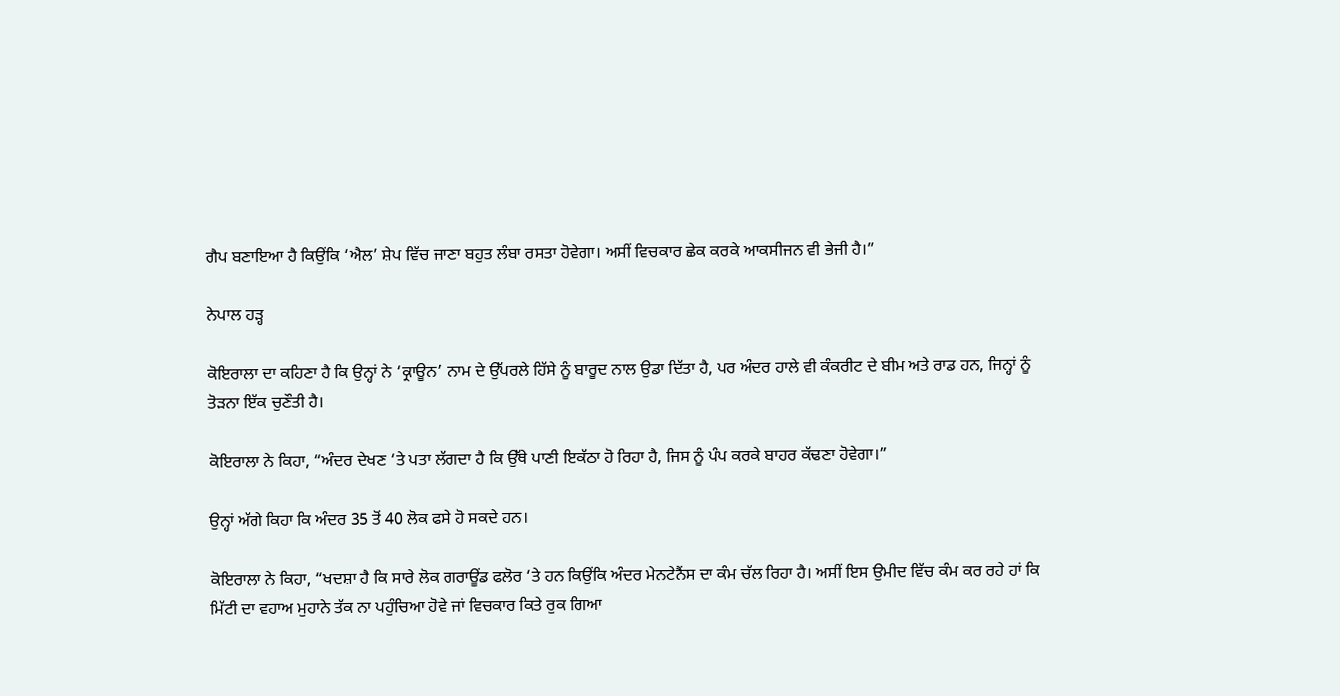ਗੈਪ ਬਣਾਇਆ ਹੈ ਕਿਉਂਕਿ ‘ਐਲ’ ਸ਼ੇਪ ਵਿੱਚ ਜਾਣਾ ਬਹੁਤ ਲੰਬਾ ਰਸਤਾ ਹੋਵੇਗਾ। ਅਸੀਂ ਵਿਚਕਾਰ ਛੇਕ ਕਰਕੇ ਆਕਸੀਜਨ ਵੀ ਭੇਜੀ ਹੈ।”

ਨੇਪਾਲ ਹੜ੍ਹ

ਕੋਇਰਾਲਾ ਦਾ ਕਹਿਣਾ ਹੈ ਕਿ ਉਨ੍ਹਾਂ ਨੇ ‘ਕ੍ਰਾਊਨ’ ਨਾਮ ਦੇ ਉੱਪਰਲੇ ਹਿੱਸੇ ਨੂੰ ਬਾਰੂਦ ਨਾਲ ਉਡਾ ਦਿੱਤਾ ਹੈ, ਪਰ ਅੰਦਰ ਹਾਲੇ ਵੀ ਕੰਕਰੀਟ ਦੇ ਬੀਮ ਅਤੇ ਰਾਡ ਹਨ, ਜਿਨ੍ਹਾਂ ਨੂੰ ਤੋੜਨਾ ਇੱਕ ਚੁਣੌਤੀ ਹੈ।

ਕੋਇਰਾਲਾ ਨੇ ਕਿਹਾ, “ਅੰਦਰ ਦੇਖਣ ‘ਤੇ ਪਤਾ ਲੱਗਦਾ ਹੈ ਕਿ ਉੱਥੇ ਪਾਣੀ ਇਕੱਠਾ ਹੋ ਰਿਹਾ ਹੈ, ਜਿਸ ਨੂੰ ਪੰਪ ਕਰਕੇ ਬਾਹਰ ਕੱਢਣਾ ਹੋਵੇਗਾ।”

ਉਨ੍ਹਾਂ ਅੱਗੇ ਕਿਹਾ ਕਿ ਅੰਦਰ 35 ਤੋਂ 40 ਲੋਕ ਫਸੇ ਹੋ ਸਕਦੇ ਹਨ।

ਕੋਇਰਾਲਾ ਨੇ ਕਿਹਾ, “ਖਦਸ਼ਾ ਹੈ ਕਿ ਸਾਰੇ ਲੋਕ ਗਰਾਊਂਡ ਫਲੋਰ ‘ਤੇ ਹਨ ਕਿਉਂਕਿ ਅੰਦਰ ਮੇਨਟੇਨੈਂਸ ਦਾ ਕੰਮ ਚੱਲ ਰਿਹਾ ਹੈ। ਅਸੀਂ ਇਸ ਉਮੀਦ ਵਿੱਚ ਕੰਮ ਕਰ ਰਹੇ ਹਾਂ ਕਿ ਮਿੱਟੀ ਦਾ ਵਹਾਅ ਮੁਹਾਨੇ ਤੱਕ ਨਾ ਪਹੁੰਚਿਆ ਹੋਵੇ ਜਾਂ ਵਿਚਕਾਰ ਕਿਤੇ ਰੁਕ ਗਿਆ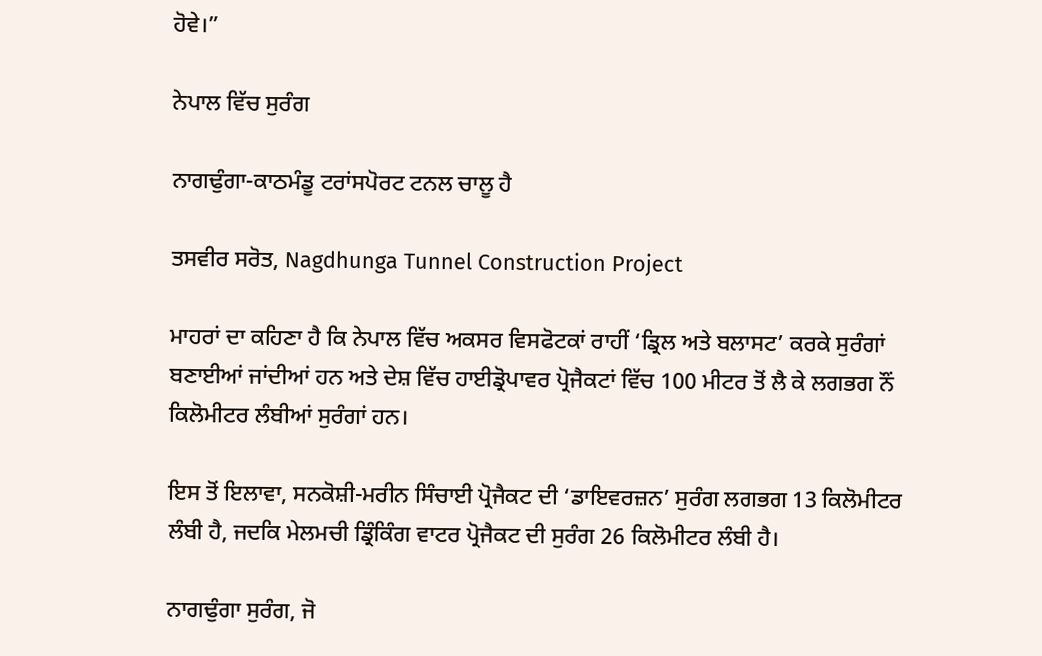ਹੋਵੇ।”

ਨੇਪਾਲ ਵਿੱਚ ਸੁਰੰਗ

ਨਾਗਢੁੰਗਾ-ਕਾਠਮੰਡੂ ਟਰਾਂਸਪੋਰਟ ਟਨਲ ਚਾਲੂ ਹੈ

ਤਸਵੀਰ ਸਰੋਤ, Nagdhunga Tunnel Construction Project

ਮਾਹਰਾਂ ਦਾ ਕਹਿਣਾ ਹੈ ਕਿ ਨੇਪਾਲ ਵਿੱਚ ਅਕਸਰ ਵਿਸਫੋਟਕਾਂ ਰਾਹੀਂ ‘ਡ੍ਰਿਲ ਅਤੇ ਬਲਾਸਟ’ ਕਰਕੇ ਸੁਰੰਗਾਂ ਬਣਾਈਆਂ ਜਾਂਦੀਆਂ ਹਨ ਅਤੇ ਦੇਸ਼ ਵਿੱਚ ਹਾਈਡ੍ਰੋਪਾਵਰ ਪ੍ਰੋਜੈਕਟਾਂ ਵਿੱਚ 100 ਮੀਟਰ ਤੋਂ ਲੈ ਕੇ ਲਗਭਗ ਨੌਂ ਕਿਲੋਮੀਟਰ ਲੰਬੀਆਂ ਸੁਰੰਗਾਂ ਹਨ।

ਇਸ ਤੋਂ ਇਲਾਵਾ, ਸਨਕੋਸ਼ੀ-ਮਰੀਨ ਸਿੰਚਾਈ ਪ੍ਰੋਜੈਕਟ ਦੀ ‘ਡਾਇਵਰਜ਼ਨ’ ਸੁਰੰਗ ਲਗਭਗ 13 ਕਿਲੋਮੀਟਰ ਲੰਬੀ ਹੈ, ਜਦਕਿ ਮੇਲਮਚੀ ਡ੍ਰਿੰਕਿੰਗ ਵਾਟਰ ਪ੍ਰੋਜੈਕਟ ਦੀ ਸੁਰੰਗ 26 ਕਿਲੋਮੀਟਰ ਲੰਬੀ ਹੈ।

ਨਾਗਢੁੰਗਾ ਸੁਰੰਗ, ਜੋ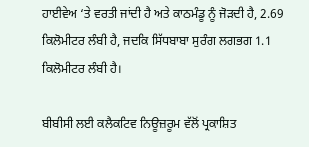ਹਾਈਵੇਅ ‘ਤੇ ਵਰਤੀ ਜਾਂਦੀ ਹੈ ਅਤੇ ਕਾਠਮੰਡੂ ਨੂੰ ਜੋੜਦੀ ਹੈ, 2.69 ਕਿਲੋਮੀਟਰ ਲੰਬੀ ਹੈ, ਜਦਕਿ ਸਿੱਧਬਾਬਾ ਸੁਰੰਗ ਲਗਭਗ 1.1 ਕਿਲੋਮੀਟਰ ਲੰਬੀ ਹੈ।

ਬੀਬੀਸੀ ਲਈ ਕਲੈਕਟਿਵ ਨਿਊਜ਼ਰੂਮ ਵੱਲੋਂ ਪ੍ਰਕਾਸ਼ਿਤ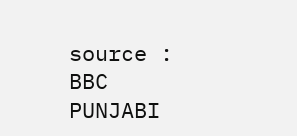source : BBC PUNJABI